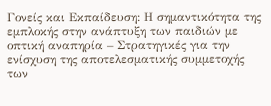Γονείς και Εκπαίδευση: Η σημαντικότητα της εμπλοκής στην ανάπτυξη των παιδιών με οπτική αναπηρία – Στρατηγικές για την ενίσχυση της αποτελεσματικής συμμετοχής των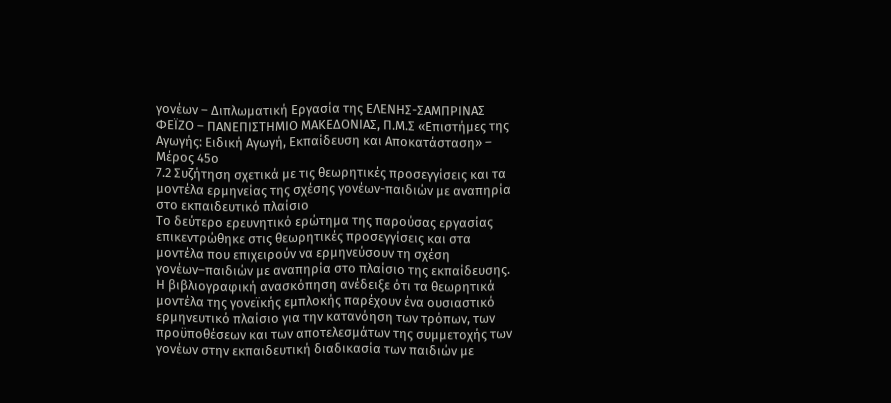γονέων – Διπλωματική Εργασία της ΕΛΕΝΗΣ-ΣΑΜΠΡΙΝΑΣ ΦΕΪΖΟ – ΠΑΝΕΠΙΣΤΗΜΙΟ ΜΑΚΕΔΟΝΙΑΣ, Π.Μ.Σ «Επιστήμες της Αγωγής: Ειδική Αγωγή, Εκπαίδευση και Αποκατάσταση» – Μέρος 45ο
7.2 Συζήτηση σχετικά με τις θεωρητικές προσεγγίσεις και τα μοντέλα ερμηνείας της σχέσης γονέων-παιδιών με αναπηρία στο εκπαιδευτικό πλαίσιο
Το δεύτερο ερευνητικό ερώτημα της παρούσας εργασίας επικεντρώθηκε στις θεωρητικές προσεγγίσεις και στα μοντέλα που επιχειρούν να ερμηνεύσουν τη σχέση γονέων–παιδιών με αναπηρία στο πλαίσιο της εκπαίδευσης. Η βιβλιογραφική ανασκόπηση ανέδειξε ότι τα θεωρητικά μοντέλα της γονεϊκής εμπλοκής παρέχουν ένα ουσιαστικό ερμηνευτικό πλαίσιο για την κατανόηση των τρόπων, των προϋποθέσεων και των αποτελεσμάτων της συμμετοχής των γονέων στην εκπαιδευτική διαδικασία των παιδιών με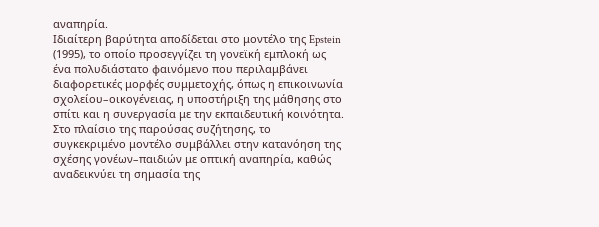αναπηρία.
Ιδιαίτερη βαρύτητα αποδίδεται στο μοντέλο της Epstein (1995), το οποίο προσεγγίζει τη γονεϊκή εμπλοκή ως ένα πολυδιάστατο φαινόμενο που περιλαμβάνει διαφορετικές μορφές συμμετοχής, όπως η επικοινωνία σχολείου–οικογένειας, η υποστήριξη της μάθησης στο σπίτι και η συνεργασία με την εκπαιδευτική κοινότητα. Στο πλαίσιο της παρούσας συζήτησης, το συγκεκριμένο μοντέλο συμβάλλει στην κατανόηση της σχέσης γονέων–παιδιών με οπτική αναπηρία, καθώς αναδεικνύει τη σημασία της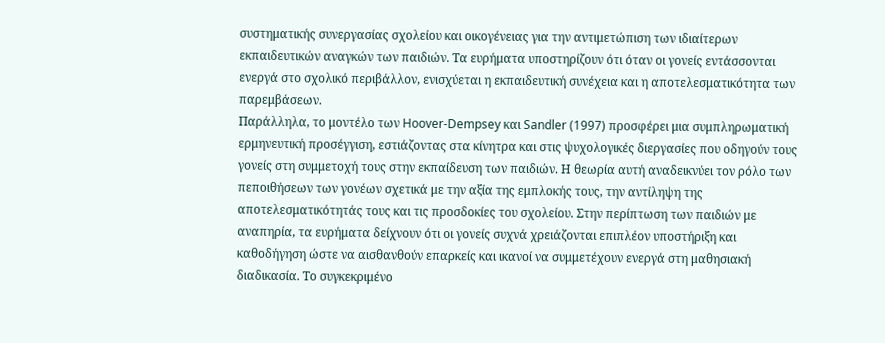συστηματικής συνεργασίας σχολείου και οικογένειας για την αντιμετώπιση των ιδιαίτερων εκπαιδευτικών αναγκών των παιδιών. Τα ευρήματα υποστηρίζουν ότι όταν οι γονείς εντάσσονται ενεργά στο σχολικό περιβάλλον, ενισχύεται η εκπαιδευτική συνέχεια και η αποτελεσματικότητα των παρεμβάσεων.
Παράλληλα, το μοντέλο των Hoover-Dempsey και Sandler (1997) προσφέρει μια συμπληρωματική ερμηνευτική προσέγγιση, εστιάζοντας στα κίνητρα και στις ψυχολογικές διεργασίες που οδηγούν τους γονείς στη συμμετοχή τους στην εκπαίδευση των παιδιών. Η θεωρία αυτή αναδεικνύει τον ρόλο των πεποιθήσεων των γονέων σχετικά με την αξία της εμπλοκής τους, την αντίληψη της αποτελεσματικότητάς τους και τις προσδοκίες του σχολείου. Στην περίπτωση των παιδιών με αναπηρία, τα ευρήματα δείχνουν ότι οι γονείς συχνά χρειάζονται επιπλέον υποστήριξη και καθοδήγηση ώστε να αισθανθούν επαρκείς και ικανοί να συμμετέχουν ενεργά στη μαθησιακή διαδικασία. Το συγκεκριμένο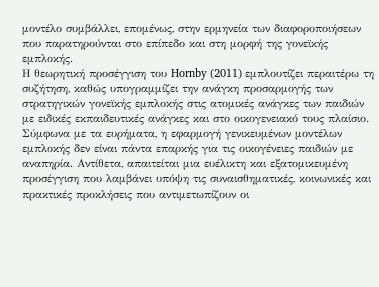μοντέλο συμβάλλει, επομένως, στην ερμηνεία των διαφοροποιήσεων που παρατηρούνται στο επίπεδο και στη μορφή της γονεϊκής εμπλοκής.
Η θεωρητική προσέγγιση του Hornby (2011) εμπλουτίζει περαιτέρω τη συζήτηση, καθώς υπογραμμίζει την ανάγκη προσαρμογής των στρατηγικών γονεϊκής εμπλοκής στις ατομικές ανάγκες των παιδιών με ειδικές εκπαιδευτικές ανάγκες και στο οικογενειακό τους πλαίσιο. Σύμφωνα με τα ευρήματα, η εφαρμογή γενικευμένων μοντέλων εμπλοκής δεν είναι πάντα επαρκής για τις οικογένειες παιδιών με αναπηρία. Αντίθετα, απαιτείται μια ευέλικτη και εξατομικευμένη προσέγγιση που λαμβάνει υπόψη τις συναισθηματικές, κοινωνικές και πρακτικές προκλήσεις που αντιμετωπίζουν οι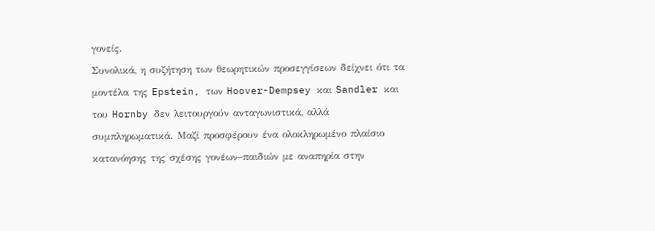γονείς.
Συνολικά, η συζήτηση των θεωρητικών προσεγγίσεων δείχνει ότι τα μοντέλα της Epstein, των Hoover-Dempsey και Sandler και του Hornby δεν λειτουργούν ανταγωνιστικά, αλλά συμπληρωματικά. Μαζί προσφέρουν ένα ολοκληρωμένο πλαίσιο κατανόησης της σχέσης γονέων–παιδιών με αναπηρία στην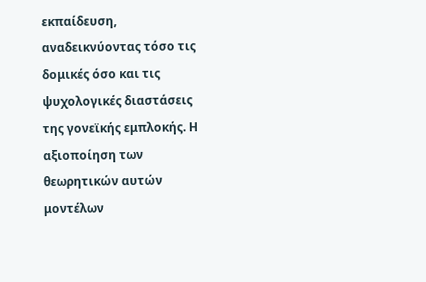εκπαίδευση, αναδεικνύοντας τόσο τις δομικές όσο και τις ψυχολογικές διαστάσεις της γονεϊκής εμπλοκής. Η αξιοποίηση των θεωρητικών αυτών μοντέλων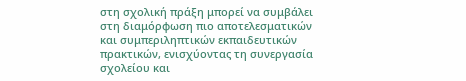στη σχολική πράξη μπορεί να συμβάλει στη διαμόρφωση πιο αποτελεσματικών και συμπεριληπτικών εκπαιδευτικών πρακτικών, ενισχύοντας τη συνεργασία σχολείου και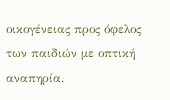οικογένειας προς όφελος των παιδιών με οπτική αναπηρία.